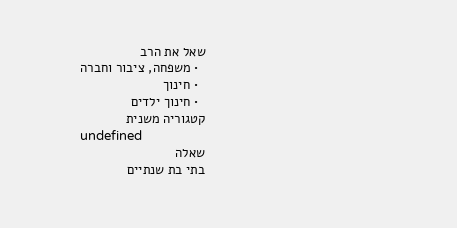שאל את הרב
  • משפחה, ציבור וחברה
  • חינוך
  • חינוך ילדים
קטגוריה משנית
undefined
שאלה
בתי בת שנתיים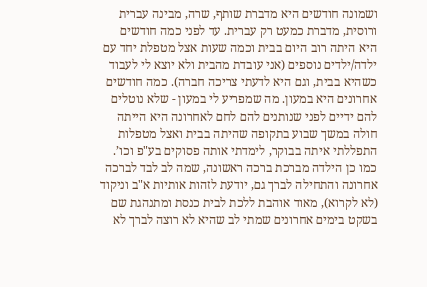ושמונה חודשים היא מדברת שותף, שרה, מבינה עברית ורוסית, מדברת כמעט רק עברית. עד לפני כמה חודשים היא היתה רוב היום בבית וכמה שעות אצל מטפלת יחד עם ילדה/ילדים נוספים (אני עובדת מהבית ולא יוצא לי לעבוד כשהיא בבית, וגם היא לדעתי צריכה חברה). כמה חודשים אחרונים היא במעון. מה שמפריע לי במעון - שלא נוטלים להם ידיים לפני שנותנים להם לחם לאחרונה היא הייתה חולה במשך שבוע בתקופה שהיתה בבית ואצל מטפלות התפללתי איתה בבוקר, לימדתי אותה פסוקים בע"פ וכו’. כמו כן הילדה מברכת ברכה ראשונה, שמה לב לבד לברכה אחרונה והתחילה לברך גם, יודעת לזהות אותיות א"ב וניקוד (לא לקרוא), מאוד אוהבת ללכת לבית כנסת ומתנהגת שם בשקט בימים אחרונים שמתי לב שהיא לא רוצה לברך לא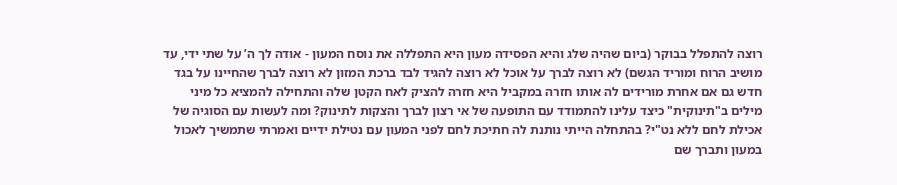רוצה להתפלל בבוקר (ביום שהיה שלג והיא הפסידה מעון היא התפללה את נוסח המעון - אודה לך ה’ על שתי ידי, עד מושיב הרוח ומוריד הגשם) לא רוצה לברך על אוכל לא רוצה להגיד לבד ברכת המזון לא רוצה לברך שהחיינו על בגד חדש גם אם אחרת מורידים לה אותו חזרה במקביל היא חזרה להציק לאח הקטן שלה והתחילה להמציא כל מיני מילים ב"תינוקית" כיצד עלינו להתמודד עם התופעה של אי רצון לברך והצקות לתינוק? ומה לעשות עם הסוגיה של אכילת לחם ללא נט"י? בהתחלה הייתי נותנת לה חתיכת לחם לפני המעון עם נטילת ידיים ואמרתי שתמשיך לאכול במעון ותברך שם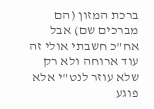ברכת המזון (הם מברכים שם) אבל אח"כ חשבתי אולי זה עוד ארוחה ולא רק שלא עוזר לנט"י אלא פוגע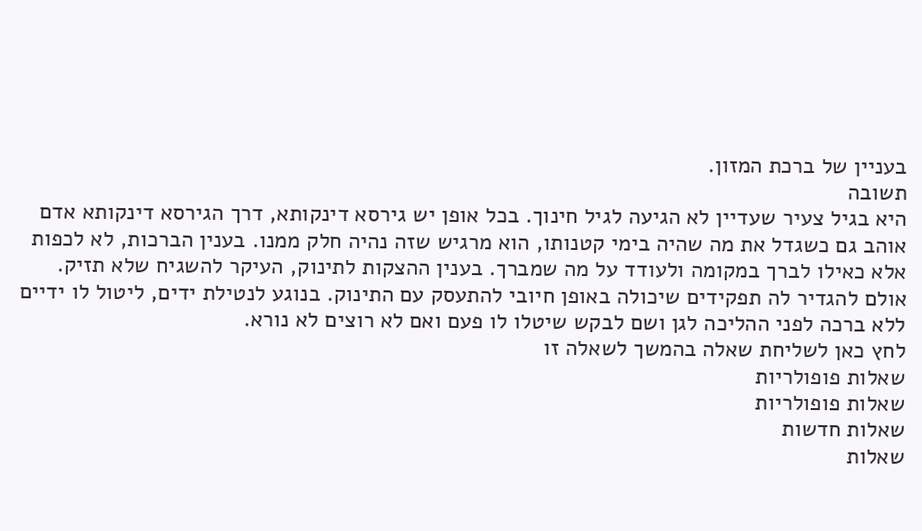בעניין של ברכת המזון.
תשובה
היא בגיל צעיר שעדיין לא הגיעה לגיל חינוך. בכל אופן יש גירסא דינקותא, דרך הגירסא דינקותא אדם אוהב גם כשגדל את מה שהיה בימי קטנותו, הוא מרגיש שזה נהיה חלק ממנו. בענין הברכות, לא לכפות אלא כאילו לברך במקומה ולעודד על מה שמברך. בענין ההצקות לתינוק, העיקר להשגיח שלא תזיק. אולם להגדיר לה תפקידים שיכולה באופן חיובי להתעסק עם התינוק. בנוגע לנטילת ידים, ליטול לו ידיים ללא ברכה לפני ההליכה לגן ושם לבקש שיטלו לו פעם ואם לא רוצים לא נורא.
לחץ כאן לשליחת שאלה בהמשך לשאלה זו
שאלות פופולריות
שאלות פופולריות
שאלות חדשות
שאלות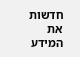חדשות
את המידע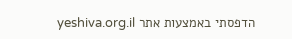הדפסתי באמצעות אתר yeshiva.org.il